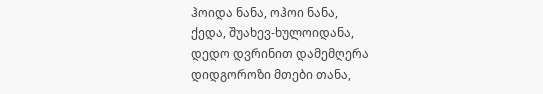ჰოიდა ნანა, ოჰოი ნანა,
ქედა, შუახევ-ხულოიდანა,
დედო დვრინით დამემღერა
დიდგოროზი მთები თანა,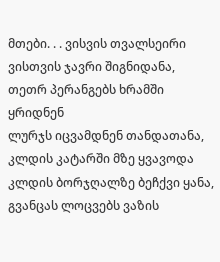მთები. . . ვისვის თვალსეირი
ვისთვის ჯავრი შიგნიდანა,
თეთრ პერანგებს ხრამში ყრიდნენ
ლურჯს იცვამდნენ თანდათანა,
კლდის კატარში მზე ყვავოდა
კლდის ბორჯღალზე ბეჩქვი ყანა,
გვანცას ლოცვებს ვაზის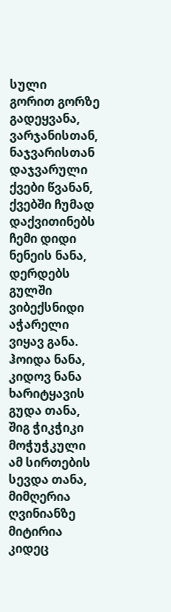სული
გორით გორზე გადეყვანა,
ვარჯანისთან, ნაჯვარისთან
დაჯვარული ქვები წვანან,
ქვებში ჩუმად დაქვითინებს
ჩემი დიდი ნენეის ნანა,
დერდებს გულში ვიბექსნიდი
აჭარელი ვიყავ განა.
ჰოიდა ნანა, კიდოვ ნანა
ხარიტყავის გუდა თანა,
შიგ ჭიკჭიკი მოჭუჭკული
ამ სირთების სევდა თანა,
მიმღერია ღვინიანზე
მიტირია კიდეც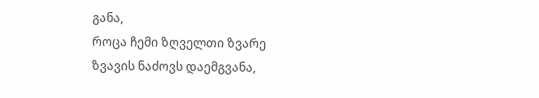განა,
როცა ჩემი ზღველთი ზვარე
ზვავის ნაძოვს დაემგვანა,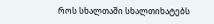როს სხალთაში სხალთიხატებს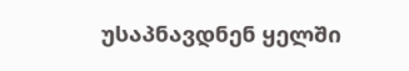უსაპნავდნენ ყელში